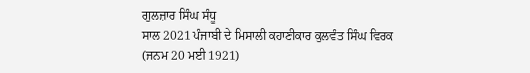ਗੁਲਜ਼ਾਰ ਸਿੰਘ ਸੰਧੂ
ਸਾਲ 2021 ਪੰਜਾਬੀ ਦੇ ਮਿਸਾਲੀ ਕਹਾਣੀਕਾਰ ਕੁਲਵੰਤ ਸਿੰਘ ਵਿਰਕ (ਜਨਮ 20 ਮਈ 1921)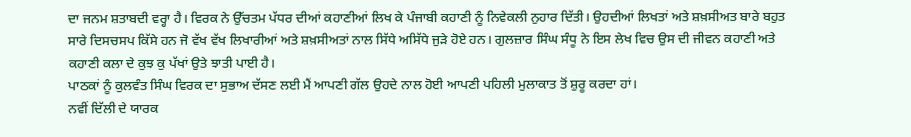ਦਾ ਜਨਮ ਸ਼ਤਾਬਦੀ ਵਰ੍ਹਾ ਹੈ। ਵਿਰਕ ਨੇ ਉੱਚਤਮ ਪੱਧਰ ਦੀਆਂ ਕਹਾਣੀਆਂ ਲਿਖ ਕੇ ਪੰਜਾਬੀ ਕਹਾਣੀ ਨੂੰ ਨਿਵੇਕਲੀ ਨੁਹਾਰ ਦਿੱਤੀ। ਉਹਦੀਆਂ ਲਿਖਤਾਂ ਅਤੇ ਸ਼ਖ਼ਸੀਅਤ ਬਾਰੇ ਬਹੁਤ ਸਾਰੇ ਦਿਸਚਸਪ ਕਿੱਸੇ ਹਨ ਜੋ ਵੱਖ ਵੱਖ ਲਿਖਾਰੀਆਂ ਅਤੇ ਸ਼ਖ਼ਸੀਅਤਾਂ ਨਾਲ ਸਿੱਧੇ ਅਸਿੱਧੇ ਜੁੜੇ ਹੋਏ ਹਨ। ਗੁਲਜ਼ਾਰ ਸਿੰਘ ਸੰਧੂ ਨੇ ਇਸ ਲੇਖ ਵਿਚ ਉਸ ਦੀ ਜੀਵਨ ਕਹਾਣੀ ਅਤੇ ਕਹਾਣੀ ਕਲਾ ਦੇ ਕੁਝ ਕੁ ਪੱਖਾਂ ਉਤੇ ਝਾਤੀ ਪਾਈ ਹੈ।
ਪਾਠਕਾਂ ਨੂੰ ਕੁਲਵੰਤ ਸਿੰਘ ਵਿਰਕ ਦਾ ਸੁਭਾਅ ਦੱਸਣ ਲਈ ਮੈਂ ਆਪਣੀ ਗੱਲ ਉਹਦੇ ਨਾਲ ਹੋਈ ਆਪਣੀ ਪਹਿਲੀ ਮੁਲਾਕਾਤ ਤੋਂ ਸ਼ੁਰੂ ਕਰਦਾ ਹਾਂ।
ਨਵੀਂ ਦਿੱਲੀ ਦੇ ਯਾਰਕ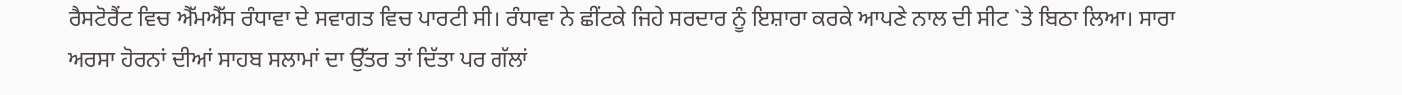ਰੈਸਟੋਰੈਂਟ ਵਿਚ ਐੱਮਐੱਸ ਰੰਧਾਵਾ ਦੇ ਸਵਾਗਤ ਵਿਚ ਪਾਰਟੀ ਸੀ। ਰੰਧਾਵਾ ਨੇ ਛੀਂਟਕੇ ਜਿਹੇ ਸਰਦਾਰ ਨੂੰ ਇਸ਼ਾਰਾ ਕਰਕੇ ਆਪਣੇ ਨਾਲ ਦੀ ਸੀਟ `ਤੇ ਬਿਠਾ ਲਿਆ। ਸਾਰਾ ਅਰਸਾ ਹੋਰਨਾਂ ਦੀਆਂ ਸਾਹਬ ਸਲਾਮਾਂ ਦਾ ਉੱਤਰ ਤਾਂ ਦਿੱਤਾ ਪਰ ਗੱਲਾਂ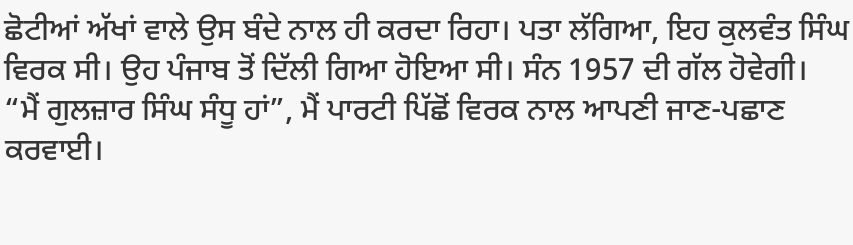ਛੋਟੀਆਂ ਅੱਖਾਂ ਵਾਲੇ ਉਸ ਬੰਦੇ ਨਾਲ ਹੀ ਕਰਦਾ ਰਿਹਾ। ਪਤਾ ਲੱਗਿਆ, ਇਹ ਕੁਲਵੰਤ ਸਿੰਘ ਵਿਰਕ ਸੀ। ਉਹ ਪੰਜਾਬ ਤੋਂ ਦਿੱਲੀ ਗਿਆ ਹੋਇਆ ਸੀ। ਸੰਨ 1957 ਦੀ ਗੱਲ ਹੋਵੇਗੀ।
“ਮੈਂ ਗੁਲਜ਼ਾਰ ਸਿੰਘ ਸੰਧੂ ਹਾਂ”, ਮੈਂ ਪਾਰਟੀ ਪਿੱਛੋਂ ਵਿਰਕ ਨਾਲ ਆਪਣੀ ਜਾਣ-ਪਛਾਣ ਕਰਵਾਈ।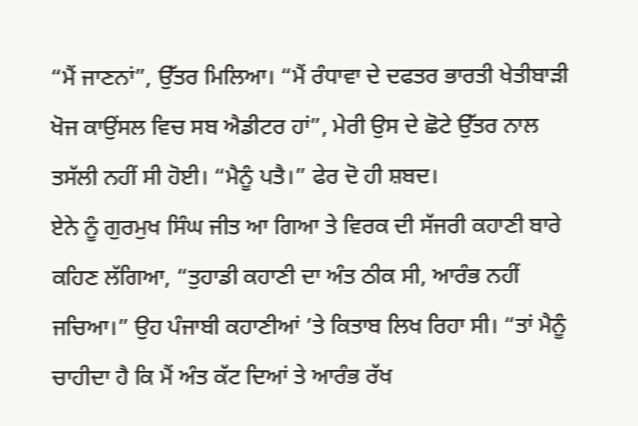“ਮੈਂ ਜਾਣਨਾਂ”, ਉੱਤਰ ਮਿਲਿਆ। “ਮੈਂ ਰੰਧਾਵਾ ਦੇ ਦਫਤਰ ਭਾਰਤੀ ਖੇਤੀਬਾੜੀ ਖੋਜ ਕਾਉਂਸਲ ਵਿਚ ਸਬ ਐਡੀਟਰ ਹਾਂ”, ਮੇਰੀ ਉਸ ਦੇ ਛੋਟੇ ਉੱਤਰ ਨਾਲ ਤਸੱਲੀ ਨਹੀਂ ਸੀ ਹੋਈ। “ਮੈਨੂੰ ਪਤੈ।” ਫੇਰ ਦੋ ਹੀ ਸ਼ਬਦ।
ਏਨੇ ਨੂੰ ਗੁਰਮੁਖ ਸਿੰਘ ਜੀਤ ਆ ਗਿਆ ਤੇ ਵਿਰਕ ਦੀ ਸੱਜਰੀ ਕਹਾਣੀ ਬਾਰੇ ਕਹਿਣ ਲੱਗਿਆ, “ਤੁਹਾਡੀ ਕਹਾਣੀ ਦਾ ਅੰਤ ਠੀਕ ਸੀ, ਆਰੰਭ ਨਹੀਂ ਜਚਿਆ।” ਉਹ ਪੰਜਾਬੀ ਕਹਾਣੀਆਂ ’ਤੇ ਕਿਤਾਬ ਲਿਖ ਰਿਹਾ ਸੀ। “ਤਾਂ ਮੈਨੂੰ ਚਾਹੀਦਾ ਹੈ ਕਿ ਮੈਂ ਅੰਤ ਕੱਟ ਦਿਆਂ ਤੇ ਆਰੰਭ ਰੱਖ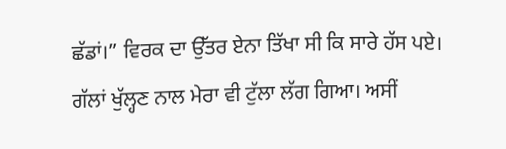ਛੱਡਾਂ।” ਵਿਰਕ ਦਾ ਉੱਤਰ ਏਨਾ ਤਿੱਖਾ ਸੀ ਕਿ ਸਾਰੇ ਹੱਸ ਪਏ।
ਗੱਲਾਂ ਖੁੱਲ੍ਹਣ ਨਾਲ ਮੇਰਾ ਵੀ ਟੁੱਲਾ ਲੱਗ ਗਿਆ। ਅਸੀਂ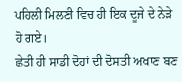ਪਹਿਲੀ ਮਿਲਣੀ ਵਿਚ ਹੀ ਇਕ ਦੂਜੇ ਦੇ ਨੇੜੇ ਹੋ ਗਏ।
ਛੇਤੀ ਹੀ ਸਾਡੀ ਦੋਹਾਂ ਦੀ ਦੋਸਤੀ ਅਖਾਣ ਬਣ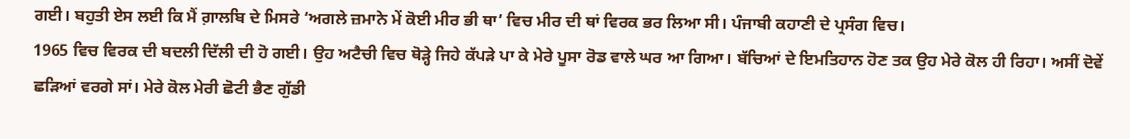ਗਈ। ਬਹੁਤੀ ਏਸ ਲਈ ਕਿ ਮੈਂ ਗ਼ਾਲਬਿ ਦੇ ਮਿਸਰੇ ‘ਅਗਲੇ ਜ਼ਮਾਨੇ ਮੇਂ ਕੋਈ ਮੀਰ ਭੀ ਥਾ’ ਵਿਚ ਮੀਰ ਦੀ ਥਾਂ ਵਿਰਕ ਭਰ ਲਿਆ ਸੀ। ਪੰਜਾਬੀ ਕਹਾਣੀ ਦੇ ਪ੍ਰਸੰਗ ਵਿਚ।
1965 ਵਿਚ ਵਿਰਕ ਦੀ ਬਦਲੀ ਦਿੱਲੀ ਦੀ ਹੋ ਗਈ। ਉਹ ਅਟੈਚੀ ਵਿਚ ਥੋੜ੍ਹੇ ਜਿਹੇ ਕੱਪੜੇ ਪਾ ਕੇ ਮੇਰੇ ਪੂਸਾ ਰੋਡ ਵਾਲੇ ਘਰ ਆ ਗਿਆ। ਬੱਚਿਆਂ ਦੇ ਇਮਤਿਹਾਨ ਹੋਣ ਤਕ ਉਹ ਮੇਰੇ ਕੋਲ ਹੀ ਰਿਹਾ। ਅਸੀਂ ਦੋਵੇਂ ਛੜਿਆਂ ਵਰਗੇ ਸਾਂ। ਮੇਰੇ ਕੋਲ ਮੇਰੀ ਛੋਟੀ ਭੈਣ ਗੁੱਡੀ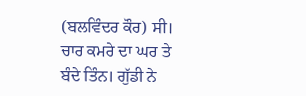(ਬਲਵਿੰਦਰ ਕੌਰ) ਸੀ। ਚਾਰ ਕਮਰੇ ਦਾ ਘਰ ਤੇ ਬੰਦੇ ਤਿੰਨ। ਗੁੱਡੀ ਨੇ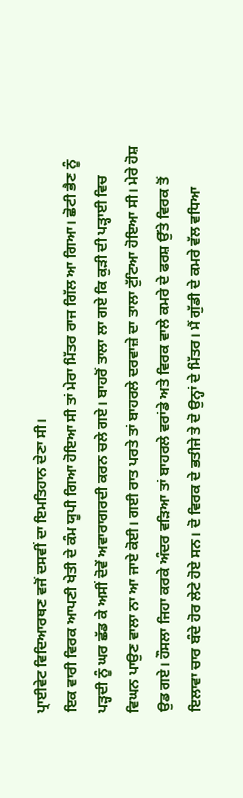ਪ੍ਰਾਈਵੇਟ ਵਿਦਿਆਰਥਣ ਵਜੋਂ ਦਸਵੀਂ ਦਾ ਇਮਤਿਹਾਨ ਦੇਣਾ ਸੀ।
ਇਕ ਵਾਰੀ ਵਿਰਕ ਆਪਣੀ ਖੇਤੀ ਦੇ ਕੰਮ ਯੂਪੀ ਗਿਆ ਹੋਇਆ ਸੀ ਤਾਂ ਮੇਰਾ ਮਿੱਤਰ ਰਾਜ ਗਿੱਲ ਆ ਗਿਆ। ਛੋਟੀ ਭੈਣ ਨੂੰ ਪੜ੍ਹਦੀ ਨੂੰ ਘਰ ਛੱਡ ਕੇ ਅਸੀਂ ਦੋਵੇਂ ਅਵਾਰਾਗਰਦੀ ਕਰਨ ਚਲੇ ਗਏ। ਬਾਹਰੋਂ ਤਾਲਾ ਲਾ ਗਏ ਕਿ ਕੁੜੀ ਦੀ ਪੜ੍ਹਾਈ ਵਿਚ ਵਿਘਨ ਪਾਉਣ ਵਾਲਾ ਨਾ ਆ ਜਾਏ ਕੋਈ। ਗਈ ਰਾਤ ਪਰਤੇ ਤਾਂ ਬਾਹਰਲੇ ਦਰਵਾਜ਼ੇ ਦਾ ਤਾਲਾ ਟੁੱਟਿਆ ਹੋਇਆ ਸੀ। ਮੇਰੇ ਹੋਸ਼ ਉਡ ਗਏ। ਹੌਸਲਾ ਜਿਹਾ ਕਰਕੇ ਅੰਦਰ ਵੜਿਆ ਤਾਂ ਬਾਹਰਲੇ ਵਰਾਂਡੇ ਅਤੇ ਵਿਰਕ ਵਾਲੇ ਕਮਰੇ ਦੇ ਫਰਸ਼ ਉੱਤੇ ਵਿਰਕ ਤੋਂ ਇਲਾਵਾ ਚਾਰ ਬੰਦੇ ਹੋਰ ਲੇਟੇ ਹੋਏ ਸਨ। ਦੋ ਵਿਰਕ ਦੇ ਭਤੀਜੇ ਤੇ ਦੋ ਉਨ੍ਹਾਂ ਦੇ ਮਿੱਤਰ। ਮੈਂ ਗੁੱਡੀ ਦੇ ਕਮਰੇ ਵੱਲ ਵਧਿਆ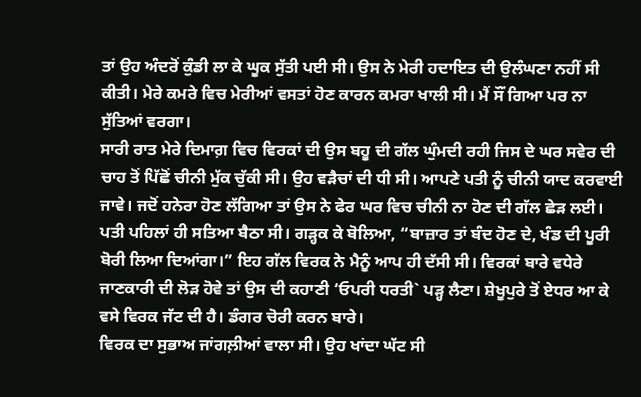ਤਾਂ ਉਹ ਅੰਦਰੋਂ ਕੁੰਡੀ ਲਾ ਕੇ ਘੂਕ ਸੁੱਤੀ ਪਈ ਸੀ। ਉਸ ਨੇ ਮੇਰੀ ਹਦਾਇਤ ਦੀ ਉਲੰਘਣਾ ਨਹੀਂ ਸੀ ਕੀਤੀ। ਮੇਰੇ ਕਮਰੇ ਵਿਚ ਮੇਰੀਆਂ ਵਸਤਾਂ ਹੋਣ ਕਾਰਨ ਕਮਰਾ ਖਾਲੀ ਸੀ। ਮੈਂ ਸੌਂ ਗਿਆ ਪਰ ਨਾ ਸੁੱਤਿਆਂ ਵਰਗਾ।
ਸਾਰੀ ਰਾਤ ਮੇਰੇ ਦਿਮਾਗ਼ ਵਿਚ ਵਿਰਕਾਂ ਦੀ ਉਸ ਬਹੂ ਦੀ ਗੱਲ ਘੁੰਮਦੀ ਰਹੀ ਜਿਸ ਦੇ ਘਰ ਸਵੇਰ ਦੀ ਚਾਹ ਤੋਂ ਪਿੱਛੋਂ ਚੀਨੀ ਮੁੱਕ ਚੁੱਕੀ ਸੀ। ਉਹ ਵੜੈਚਾਂ ਦੀ ਧੀ ਸੀ। ਆਪਣੇ ਪਤੀ ਨੂੰ ਚੀਨੀ ਯਾਦ ਕਰਵਾਈ ਜਾਵੇ। ਜਦੋਂ ਹਨੇਰਾ ਹੋਣ ਲੱਗਿਆ ਤਾਂ ਉਸ ਨੇ ਫੇਰ ਘਰ ਵਿਚ ਚੀਨੀ ਨਾ ਹੋਣ ਦੀ ਗੱਲ ਛੇੜ ਲਈ। ਪਤੀ ਪਹਿਲਾਂ ਹੀ ਸਤਿਆ ਬੈਠਾ ਸੀ। ਗੜ੍ਹਕ ਕੇ ਬੋਲਿਆ, “ਬਾਜ਼ਾਰ ਤਾਂ ਬੰਦ ਹੋਣ ਦੇ, ਖੰਡ ਦੀ ਪੂਰੀ ਬੋਰੀ ਲਿਆ ਦਿਆਂਗਾ।” ਇਹ ਗੱਲ ਵਿਰਕ ਨੇ ਮੈਨੂੰ ਆਪ ਹੀ ਦੱਸੀ ਸੀ। ਵਿਰਕਾਂ ਬਾਰੇ ਵਧੇਰੇ ਜਾਣਕਾਰੀ ਦੀ ਲੋੜ ਹੋਵੇ ਤਾਂ ਉਸ ਦੀ ਕਹਾਣੀ ‘ਓਪਰੀ ਧਰਤੀ` ਪੜ੍ਹ ਲੈਣਾ। ਸ਼ੇਖੂਪੁਰੇ ਤੋਂ ਏਧਰ ਆ ਕੇ ਵਸੇ ਵਿਰਕ ਜੱਟ ਦੀ ਹੈ। ਡੰਗਰ ਚੋਰੀ ਕਰਨ ਬਾਰੇ।
ਵਿਰਕ ਦਾ ਸੁਭਾਅ ਜਾਂਗਲ਼ੀਆਂ ਵਾਲਾ ਸੀ। ਉਹ ਖਾਂਦਾ ਘੱਟ ਸੀ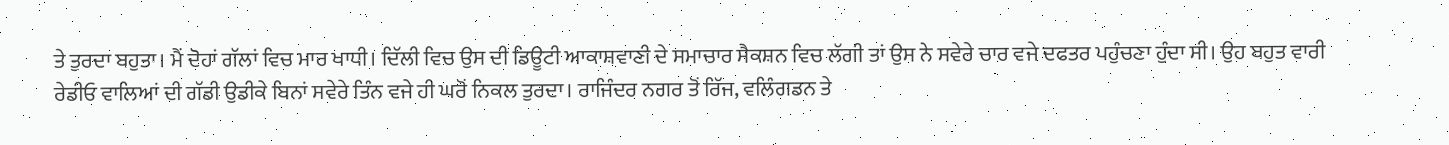ਤੇ ਤੁਰਦਾ ਬਹੁਤਾ। ਮੈਂ ਦੋਹਾਂ ਗੱਲਾਂ ਵਿਚ ਮਾਰ ਖਾਧੀ। ਦਿੱਲੀ ਵਿਚ ਉਸ ਦੀ ਡਿਊਟੀ ਆਕਾਸ਼ਵਾਣੀ ਦੇ ਸਮਾਚਾਰ ਸੈਕਸ਼ਨ ਵਿਚ ਲੱਗੀ ਤਾਂ ਉਸ ਨੇ ਸਵੇਰੇ ਚਾਰ ਵਜੇ ਦਫਤਰ ਪਹੁੰਚਣਾ ਹੁੰਦਾ ਸੀ। ਉਹ ਬਹੁਤ ਵਾਰੀ ਰੇਡੀਓ ਵਾਲਿਆਂ ਦੀ ਗੱਡੀ ਉਡੀਕੇ ਬਿਨਾਂ ਸਵੇਰੇ ਤਿੰਨ ਵਜੇ ਹੀ ਘਰੋਂ ਨਿਕਲ ਤੁਰਦਾ। ਰਾਜਿੰਦਰ ਨਗਰ ਤੋਂ ਰਿੱਜ, ਵਲਿੰਗਡਨ ਤੇ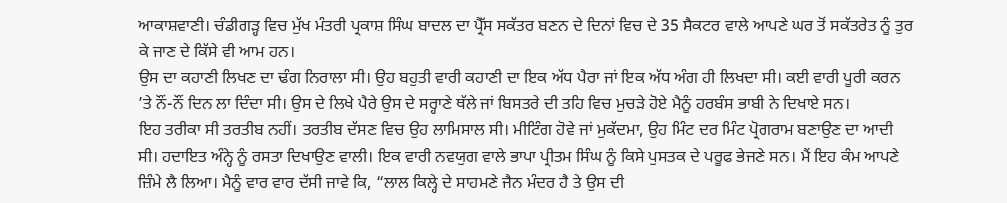ਆਕਾਸ਼ਵਾਣੀ। ਚੰਡੀਗੜ੍ਹ ਵਿਚ ਮੁੱਖ ਮੰਤਰੀ ਪ੍ਰਕਾਸ਼ ਸਿੰਘ ਬਾਦਲ ਦਾ ਪ੍ਰੈੱਸ ਸਕੱਤਰ ਬਣਨ ਦੇ ਦਿਨਾਂ ਵਿਚ ਦੇ 35 ਸੈਕਟਰ ਵਾਲੇ ਆਪਣੇ ਘਰ ਤੋਂ ਸਕੱਤਰੇਤ ਨੂੰ ਤੁਰ ਕੇ ਜਾਣ ਦੇ ਕਿੱਸੇ ਵੀ ਆਮ ਹਨ।
ਉਸ ਦਾ ਕਹਾਣੀ ਲਿਖਣ ਦਾ ਢੰਗ ਨਿਰਾਲਾ ਸੀ। ਉਹ ਬਹੁਤੀ ਵਾਰੀ ਕਹਾਣੀ ਦਾ ਇਕ ਅੱਧ ਪੈਰਾ ਜਾਂ ਇਕ ਅੱਧ ਅੰਗ ਹੀ ਲਿਖਦਾ ਸੀ। ਕਈ ਵਾਰੀ ਪੂਰੀ ਕਰਨ ’ਤੇ ਨੌਂ-ਨੌਂ ਦਿਨ ਲਾ ਦਿੰਦਾ ਸੀ। ਉਸ ਦੇ ਲਿਖੇ ਪੈਰੇ ਉਸ ਦੇ ਸਰ੍ਹਾਣੇ ਥੱਲੇ ਜਾਂ ਬਿਸਤਰੇ ਦੀ ਤਹਿ ਵਿਚ ਮੁਚੜੇ ਹੋਏ ਮੈਨੂੰ ਹਰਬੰਸ ਭਾਬੀ ਨੇ ਦਿਖਾਏ ਸਨ।
ਇਹ ਤਰੀਕਾ ਸੀ ਤਰਤੀਬ ਨਹੀਂ। ਤਰਤੀਬ ਦੱਸਣ ਵਿਚ ਉਹ ਲਾਮਿਸਾਲ ਸੀ। ਮੀਟਿੰਗ ਹੋਵੇ ਜਾਂ ਮੁਕੱਦਮਾ, ਉਹ ਮਿੰਟ ਦਰ ਮਿੰਟ ਪ੍ਰੋਗਰਾਮ ਬਣਾਉਣ ਦਾ ਆਦੀ ਸੀ। ਹਦਾਇਤ ਅੰਨ੍ਹੇ ਨੂੰ ਰਸਤਾ ਦਿਖਾਉਣ ਵਾਲੀ। ਇਕ ਵਾਰੀ ਨਵਯੁਗ ਵਾਲੇ ਭਾਪਾ ਪ੍ਰੀਤਮ ਸਿੰਘ ਨੂੰ ਕਿਸੇ ਪੁਸਤਕ ਦੇ ਪਰੂਫ ਭੇਜਣੇ ਸਨ। ਮੈਂ ਇਹ ਕੰਮ ਆਪਣੇ ਜ਼ਿੰਮੇ ਲੈ ਲਿਆ। ਮੈਨੂੰ ਵਾਰ ਵਾਰ ਦੱਸੀ ਜਾਵੇ ਕਿ, “ਲਾਲ ਕਿਲ੍ਹੇ ਦੇ ਸਾਹਮਣੇ ਜੈਨ ਮੰਦਰ ਹੈ ਤੇ ਉਸ ਦੀ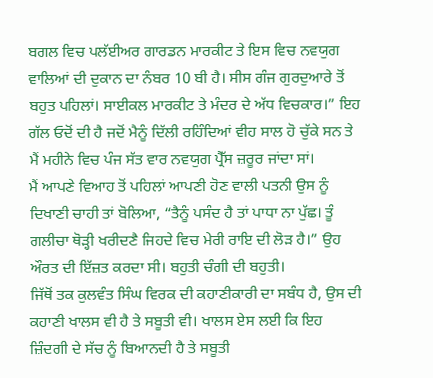ਬਗਲ ਵਿਚ ਪਲੱਈਅਰ ਗਾਰਡਨ ਮਾਰਕੀਟ ਤੇ ਇਸ ਵਿਚ ਨਵਯੁਗ ਵਾਲਿਆਂ ਦੀ ਦੁਕਾਨ ਦਾ ਨੰਬਰ 10 ਬੀ ਹੈ। ਸੀਸ ਗੰਜ ਗੁਰਦੁਆਰੇ ਤੋਂ ਬਹੁਤ ਪਹਿਲਾਂ। ਸਾਈਕਲ ਮਾਰਕੀਟ ਤੇ ਮੰਦਰ ਦੇ ਅੱਧ ਵਿਚਕਾਰ।” ਇਹ ਗੱਲ ਓਦੋਂ ਦੀ ਹੈ ਜਦੋਂ ਮੈਨੂੰ ਦਿੱਲੀ ਰਹਿੰਦਿਆਂ ਵੀਹ ਸਾਲ ਹੋ ਚੁੱਕੇ ਸਨ ਤੇ ਮੈਂ ਮਹੀਨੇ ਵਿਚ ਪੰਜ ਸੱਤ ਵਾਰ ਨਵਯੁਗ ਪ੍ਰੈੱਸ ਜ਼ਰੂਰ ਜਾਂਦਾ ਸਾਂ।
ਮੈਂ ਆਪਣੇ ਵਿਆਹ ਤੋਂ ਪਹਿਲਾਂ ਆਪਣੀ ਹੋਣ ਵਾਲੀ ਪਤਨੀ ਉਸ ਨੂੰ ਦਿਖਾਣੀ ਚਾਹੀ ਤਾਂ ਬੋਲਿਆ, “ਤੈਨੂੰ ਪਸੰਦ ਹੈ ਤਾਂ ਪਾਧਾ ਨਾ ਪੁੱਛ। ਤੂੰ ਗਲੀਚਾ ਥੋੜ੍ਹੀ ਖਰੀਦਣੈ ਜਿਹਦੇ ਵਿਚ ਮੇਰੀ ਰਾਇ ਦੀ ਲੋੜ ਹੈ।” ਉਹ ਔਰਤ ਦੀ ਇੱਜ਼ਤ ਕਰਦਾ ਸੀ। ਬਹੁਤੀ ਚੰਗੀ ਦੀ ਬਹੁਤੀ।
ਜਿੱਥੋਂ ਤਕ ਕੁਲਵੰਤ ਸਿੰਘ ਵਿਰਕ ਦੀ ਕਹਾਣੀਕਾਰੀ ਦਾ ਸਬੰਧ ਹੈ, ਉਸ ਦੀ ਕਹਾਣੀ ਖਾਲਸ ਵੀ ਹੈ ਤੇ ਸਬੂਤੀ ਵੀ। ਖਾਲਸ ਏਸ ਲਈ ਕਿ ਇਹ ਜ਼ਿੰਦਗੀ ਦੇ ਸੱਚ ਨੂੰ ਬਿਆਨਦੀ ਹੈ ਤੇ ਸਬੂਤੀ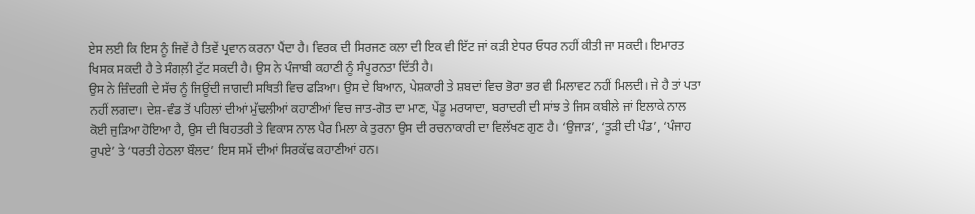ਏਸ ਲਈ ਕਿ ਇਸ ਨੂੰ ਜਿਵੇਂ ਹੈ ਤਿਵੇਂ ਪ੍ਰਵਾਨ ਕਰਨਾ ਪੈਂਦਾ ਹੈ। ਵਿਰਕ ਦੀ ਸਿਰਜਣ ਕਲਾ ਦੀ ਇਕ ਵੀ ਇੱਟ ਜਾਂ ਕੜੀ ਏਧਰ ਓਧਰ ਨਹੀਂ ਕੀਤੀ ਜਾ ਸਕਦੀ। ਇਮਾਰਤ ਖਿਸਕ ਸਕਦੀ ਹੈ ਤੇ ਸੰਗਲ਼ੀ ਟੁੱਟ ਸਕਦੀ ਹੈ। ਉਸ ਨੇ ਪੰਜਾਬੀ ਕਹਾਣੀ ਨੂੰ ਸੰਪੂਰਨਤਾ ਦਿੱਤੀ ਹੈ।
ਉਸ ਨੇ ਜ਼ਿੰਦਗੀ ਦੇ ਸੱਚ ਨੂੰ ਜਿਊਂਦੀ ਜਾਗਦੀ ਸਥਿਤੀ ਵਿਚ ਫੜਿਆ। ਉਸ ਦੇ ਬਿਆਨ, ਪੇਸ਼ਕਾਰੀ ਤੇ ਸ਼ਬਦਾਂ ਵਿਚ ਭੋਰਾ ਭਰ ਵੀ ਮਿਲਾਵਟ ਨਹੀਂ ਮਿਲਦੀ। ਜੇ ਹੈ ਤਾਂ ਪਤਾ ਨਹੀਂ ਲਗਦਾ। ਦੇਸ਼-ਵੰਡ ਤੋਂ ਪਹਿਲਾਂ ਦੀਆਂ ਮੁੱਢਲੀਆਂ ਕਹਾਣੀਆਂ ਵਿਚ ਜਾਤ-ਗੋਤ ਦਾ ਮਾਣ, ਪੇਂਡੂ ਮਰਯਾਦਾ, ਬਰਾਦਰੀ ਦੀ ਸਾਂਝ ਤੇ ਜਿਸ ਕਬੀਲੇ ਜਾਂ ਇਲਾਕੇ ਨਾਲ ਕੋਈ ਜੁੜਿਆ ਹੋਇਆ ਹੈ, ਉਸ ਦੀ ਬਿਹਤਰੀ ਤੇ ਵਿਕਾਸ ਨਾਲ ਪੈਰ ਮਿਲਾ ਕੇ ਤੁਰਨਾ ਉਸ ਦੀ ਰਚਨਾਕਾਰੀ ਦਾ ਵਿਲੱਖਣ ਗੁਣ ਹੈ। ‘ਉਜਾੜ’, ‘ਤੂੜੀ ਦੀ ਪੰਡ’, ‘ਪੰਜਾਹ ਰੁਪਏ’ ਤੇ ‘ਧਰਤੀ ਹੇਠਲਾ ਬੌਲਦ’ ਇਸ ਸਮੇਂ ਦੀਆਂ ਸਿਰਕੱਢ ਕਹਾਣੀਆਂ ਹਨ।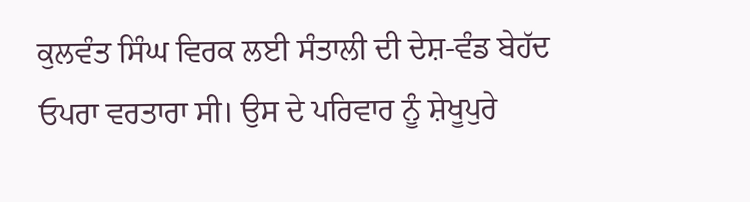ਕੁਲਵੰਤ ਸਿੰਘ ਵਿਰਕ ਲਈ ਸੰਤਾਲੀ ਦੀ ਦੇਸ਼-ਵੰਡ ਬੇਹੱਦ ਓਪਰਾ ਵਰਤਾਰਾ ਸੀ। ਉਸ ਦੇ ਪਰਿਵਾਰ ਨੂੰ ਸ਼ੇਖੂਪੁਰੇ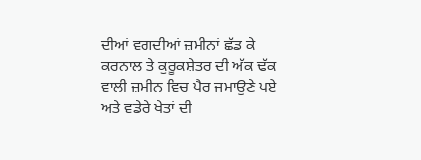ਦੀਆਂ ਵਗਦੀਆਂ ਜ਼ਮੀਨਾਂ ਛੱਡ ਕੇ ਕਰਨਾਲ ਤੇ ਕੁਰੂਕਸ਼ੇਤਰ ਦੀ ਅੱਕ ਢੱਕ ਵਾਲੀ ਜ਼ਮੀਨ ਵਿਚ ਪੈਰ ਜਮਾਉਣੇ ਪਏ ਅਤੇ ਵਡੇਰੇ ਖੇਤਾਂ ਦੀ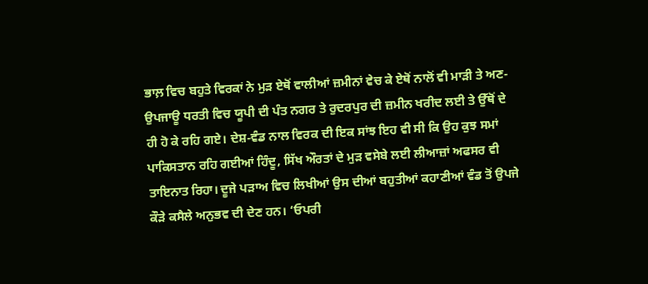ਭਾਲ਼ ਵਿਚ ਬਹੁਤੇ ਵਿਰਕਾਂ ਨੇ ਮੁੜ ਏਥੋਂ ਵਾਲੀਆਂ ਜ਼ਮੀਨਾਂ ਵੇਚ ਕੇ ਏਥੋਂ ਨਾਲੋਂ ਵੀ ਮਾੜੀ ਤੇ ਅਣ-ਉਪਜਾਊ ਧਰਤੀ ਵਿਚ ਯੂਪੀ ਦੀ ਪੰਤ ਨਗਰ ਤੇ ਰੁਦਰਪੁਰ ਦੀ ਜ਼ਮੀਨ ਖਰੀਦ ਲਈ ਤੇ ਉੱਥੋਂ ਦੇ ਹੀ ਹੋ ਕੇ ਰਹਿ ਗਏ। ਦੇਸ਼-ਵੰਡ ਨਾਲ ਵਿਰਕ ਦੀ ਇਕ ਸਾਂਝ ਇਹ ਵੀ ਸੀ ਕਿ ਉਹ ਕੁਝ ਸਮਾਂ ਪਾਕਿਸਤਾਨ ਰਹਿ ਗਈਆਂ ਹਿੰਦੂ, ਸਿੱਖ ਔਰਤਾਂ ਦੇ ਮੁੜ ਵਸੇਬੇ ਲਈ ਲੀਆਜ਼ਾਂ ਅਫਸਰ ਵੀ ਤਾਇਨਾਤ ਰਿਹਾ। ਦੂਜੇ ਪੜਾਅ ਵਿਚ ਲਿਖੀਆਂ ਉਸ ਦੀਆਂ ਬਹੁਤੀਆਂ ਕਹਾਣੀਆਂ ਵੰਡ ਤੋਂ ਉਪਜੇ ਕੌੜੇ ਕਸੈਲੇ ਅਨੁਭਵ ਦੀ ਦੇਣ ਹਨ। ‘ਓਪਰੀ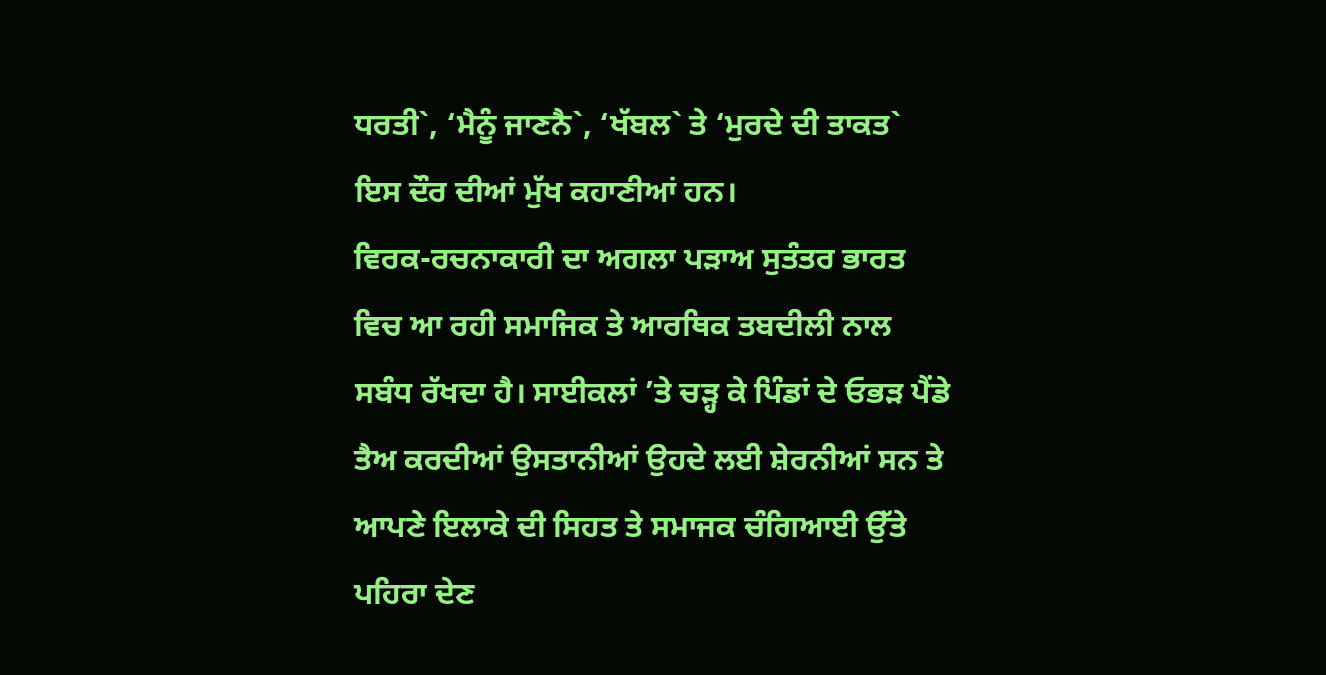ਧਰਤੀ`, ‘ਮੈਨੂੰ ਜਾਣਨੈ`, ‘ਖੱਬਲ` ਤੇ ‘ਮੁਰਦੇ ਦੀ ਤਾਕਤ` ਇਸ ਦੌਰ ਦੀਆਂ ਮੁੱਖ ਕਹਾਣੀਆਂ ਹਨ।
ਵਿਰਕ-ਰਚਨਾਕਾਰੀ ਦਾ ਅਗਲਾ ਪੜਾਅ ਸੁਤੰਤਰ ਭਾਰਤ ਵਿਚ ਆ ਰਹੀ ਸਮਾਜਿਕ ਤੇ ਆਰਥਿਕ ਤਬਦੀਲੀ ਨਾਲ ਸਬੰਧ ਰੱਖਦਾ ਹੈ। ਸਾਈਕਲਾਂ ’ਤੇ ਚੜ੍ਹ ਕੇ ਪਿੰਡਾਂ ਦੇ ਓਭੜ ਪੈਂਡੇ ਤੈਅ ਕਰਦੀਆਂ ਉਸਤਾਨੀਆਂ ਉਹਦੇ ਲਈ ਸ਼ੇਰਨੀਆਂ ਸਨ ਤੇ ਆਪਣੇ ਇਲਾਕੇ ਦੀ ਸਿਹਤ ਤੇ ਸਮਾਜਕ ਚੰਗਿਆਈ ਉੱਤੇ ਪਹਿਰਾ ਦੇਣ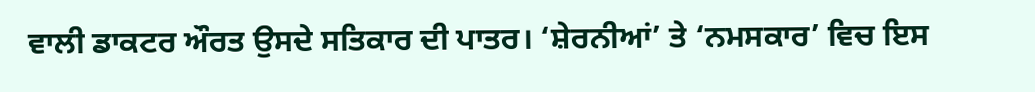ਵਾਲੀ ਡਾਕਟਰ ਔਰਤ ਉਸਦੇ ਸਤਿਕਾਰ ਦੀ ਪਾਤਰ। ‘ਸ਼ੇਰਨੀਆਂ’ ਤੇ ‘ਨਮਸਕਾਰ’ ਵਿਚ ਇਸ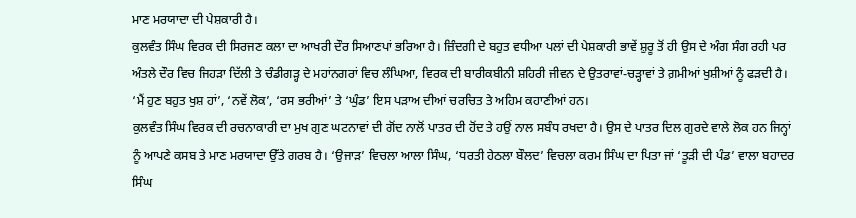ਮਾਣ ਮਰਯਾਦਾ ਦੀ ਪੇਸ਼ਕਾਰੀ ਹੈ।
ਕੁਲਵੰਤ ਸਿੰਘ ਵਿਰਕ ਦੀ ਸਿਰਜਣ ਕਲਾ ਦਾ ਆਖਰੀ ਦੌਰ ਸਿਆਣਪਾਂ ਭਰਿਆ ਹੈ। ਜ਼ਿੰਦਗੀ ਦੇ ਬਹੁਤ ਵਧੀਆ ਪਲਾਂ ਦੀ ਪੇਸ਼ਕਾਰੀ ਭਾਵੇਂ ਸ਼ੁਰੂ ਤੋਂ ਹੀ ਉਸ ਦੇ ਅੰਗ ਸੰਗ ਰਹੀ ਪਰ ਅੰਤਲੇ ਦੌਰ ਵਿਚ ਜਿਹੜਾ ਦਿੱਲੀ ਤੇ ਚੰਡੀਗੜ੍ਹ ਦੇ ਮਹਾਂਨਗਰਾਂ ਵਿਚ ਲੰਘਿਆ, ਵਿਰਕ ਦੀ ਬਾਰੀਕਬੀਨੀ ਸ਼ਹਿਰੀ ਜੀਵਨ ਦੇ ਉਤਰਾਵਾਂ-ਚੜ੍ਹਾਵਾਂ ਤੇ ਗ਼ਮੀਆਂ ਖੁਸ਼ੀਆਂ ਨੂੰ ਫੜਦੀ ਹੈ। ‘ਮੈਂ ਹੁਣ ਬਹੁਤ ਖੁਸ਼ ਹਾਂ’, ‘ਨਵੇਂ ਲੋਕ’, ‘ਰਸ ਭਰੀਆਂ’ ਤੇ ‘ਘੁੰਡ’ ਇਸ ਪੜਾਅ ਦੀਆਂ ਚਰਚਿਤ ਤੇ ਅਹਿਮ ਕਹਾਣੀਆਂ ਹਨ।
ਕੁਲਵੰਤ ਸਿੰਘ ਵਿਰਕ ਦੀ ਰਚਨਾਕਾਰੀ ਦਾ ਮੁਖ ਗੁਣ ਘਟਨਾਵਾਂ ਦੀ ਗੋਂਦ ਨਾਲੋਂ ਪਾਤਰ ਦੀ ਹੋਂਦ ਤੇ ਹਉਂ ਨਾਲ ਸਬੰਧ ਰਖਦਾ ਹੈ। ਉਸ ਦੇ ਪਾਤਰ ਦਿਲ ਗੁਰਦੇ ਵਾਲੇ ਲੋਕ ਹਨ ਜਿਨ੍ਹਾਂ ਨੂੰ ਆਪਣੇ ਕਸਬ ਤੇ ਮਾਣ ਮਰਯਾਦਾ ਉੱਤੇ ਗਰਬ ਹੈ। ‘ਉਜਾੜ’ ਵਿਚਲਾ ਆਲਾ ਸਿੰਘ, ‘ਧਰਤੀ ਹੇਠਲਾ ਬੌਲਦ’ ਵਿਚਲਾ ਕਰਮ ਸਿੰਘ ਦਾ ਪਿਤਾ ਜਾਂ ‘ਤੂੜੀ ਦੀ ਪੰਡ’ ਵਾਲਾ ਬਹਾਦਰ ਸਿੰਘ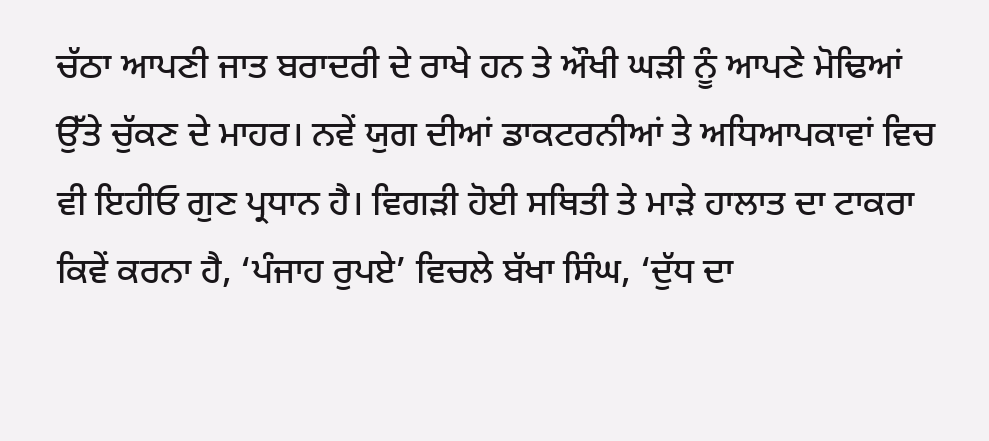ਚੱਠਾ ਆਪਣੀ ਜਾਤ ਬਰਾਦਰੀ ਦੇ ਰਾਖੇ ਹਨ ਤੇ ਔਖੀ ਘੜੀ ਨੂੰ ਆਪਣੇ ਮੋਢਿਆਂ ਉੱਤੇ ਚੁੱਕਣ ਦੇ ਮਾਹਰ। ਨਵੇਂ ਯੁਗ ਦੀਆਂ ਡਾਕਟਰਨੀਆਂ ਤੇ ਅਧਿਆਪਕਾਵਾਂ ਵਿਚ ਵੀ ਇਹੀਓ ਗੁਣ ਪ੍ਰਧਾਨ ਹੈ। ਵਿਗੜੀ ਹੋਈ ਸਥਿਤੀ ਤੇ ਮਾੜੇ ਹਾਲਾਤ ਦਾ ਟਾਕਰਾ ਕਿਵੇਂ ਕਰਨਾ ਹੈ, ‘ਪੰਜਾਹ ਰੁਪਏ’ ਵਿਚਲੇ ਬੱਖਾ ਸਿੰਘ, ‘ਦੁੱਧ ਦਾ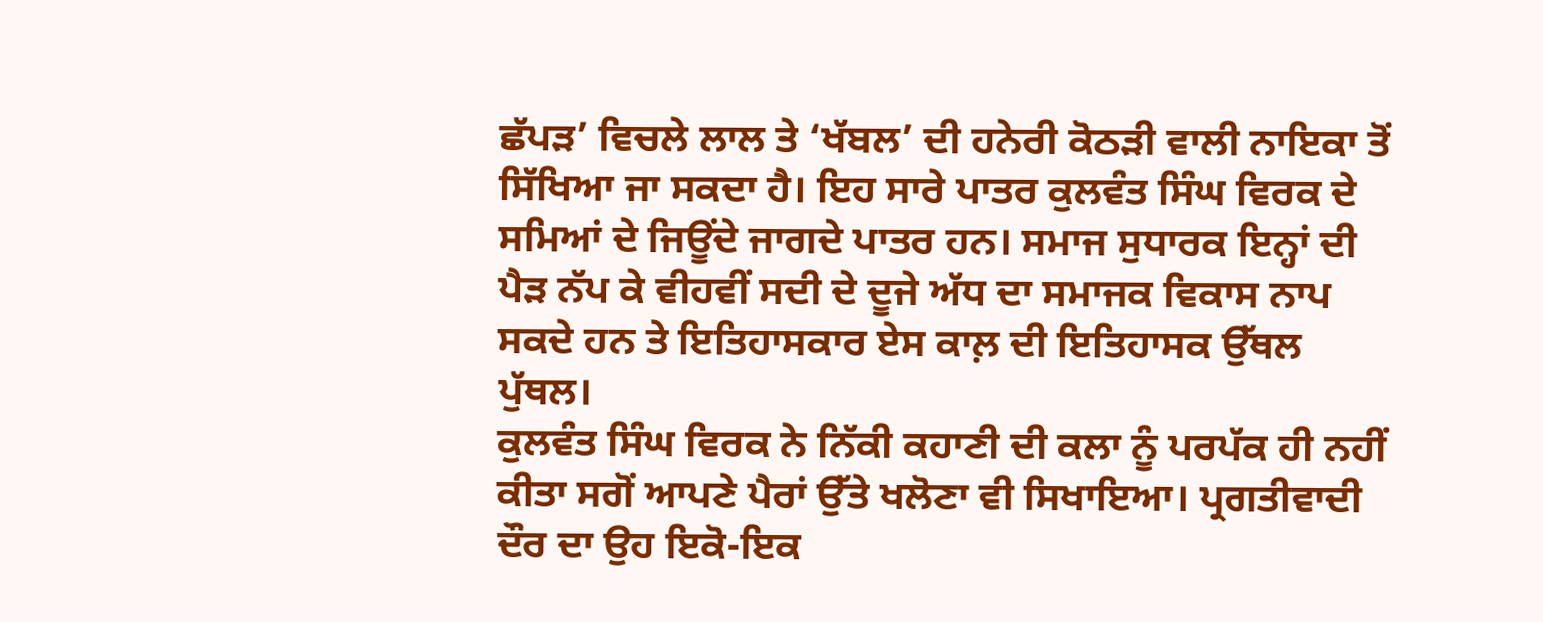ਛੱਪੜ’ ਵਿਚਲੇ ਲਾਲ ਤੇ ‘ਖੱਬਲ’ ਦੀ ਹਨੇਰੀ ਕੋਠੜੀ ਵਾਲੀ ਨਾਇਕਾ ਤੋਂ ਸਿੱਖਿਆ ਜਾ ਸਕਦਾ ਹੈ। ਇਹ ਸਾਰੇ ਪਾਤਰ ਕੁਲਵੰਤ ਸਿੰਘ ਵਿਰਕ ਦੇ ਸਮਿਆਂ ਦੇ ਜਿਊਂਦੇ ਜਾਗਦੇ ਪਾਤਰ ਹਨ। ਸਮਾਜ ਸੁਧਾਰਕ ਇਨ੍ਹਾਂ ਦੀ ਪੈੜ ਨੱਪ ਕੇ ਵੀਹਵੀਂ ਸਦੀ ਦੇ ਦੂਜੇ ਅੱਧ ਦਾ ਸਮਾਜਕ ਵਿਕਾਸ ਨਾਪ ਸਕਦੇ ਹਨ ਤੇ ਇਤਿਹਾਸਕਾਰ ਏਸ ਕਾਲ਼ ਦੀ ਇਤਿਹਾਸਕ ਉੱਥਲ ਪੁੱਥਲ।
ਕੁਲਵੰਤ ਸਿੰਘ ਵਿਰਕ ਨੇ ਨਿੱਕੀ ਕਹਾਣੀ ਦੀ ਕਲਾ ਨੂੰ ਪਰਪੱਕ ਹੀ ਨਹੀਂ ਕੀਤਾ ਸਗੋਂ ਆਪਣੇ ਪੈਰਾਂ ਉੱਤੇ ਖਲੋਣਾ ਵੀ ਸਿਖਾਇਆ। ਪ੍ਰਗਤੀਵਾਦੀ ਦੌਰ ਦਾ ਉਹ ਇਕੋ-ਇਕ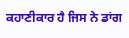ਕਹਾਣੀਕਾਰ ਹੈ ਜਿਸ ਨੇ ਡਾਂਗ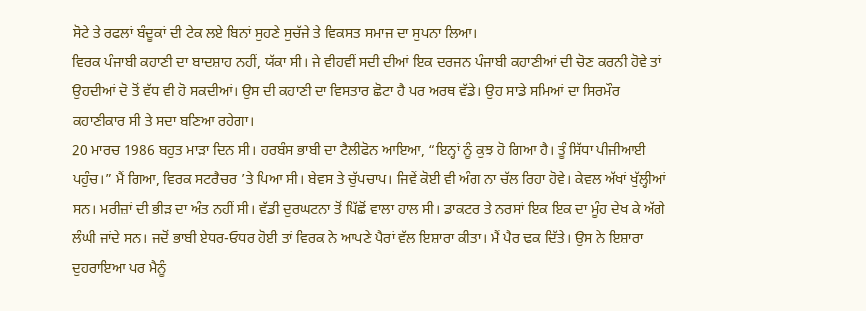ਸੋਟੇ ਤੇ ਰਫਲਾਂ ਬੰਦੂਕਾਂ ਦੀ ਟੇਕ ਲਏ ਬਿਨਾਂ ਸੁਹਣੇ ਸੁਚੱਜੇ ਤੇ ਵਿਕਸਤ ਸਮਾਜ ਦਾ ਸੁਪਨਾ ਲਿਆ।
ਵਿਰਕ ਪੰਜਾਬੀ ਕਹਾਣੀ ਦਾ ਬਾਦਸ਼ਾਹ ਨਹੀਂ, ਯੱਕਾ ਸੀ। ਜੇ ਵੀਹਵੀਂ ਸਦੀ ਦੀਆਂ ਇਕ ਦਰਜਨ ਪੰਜਾਬੀ ਕਹਾਣੀਆਂ ਦੀ ਚੋਣ ਕਰਨੀ ਹੋਵੇ ਤਾਂ ਉਹਦੀਆਂ ਦੋ ਤੋਂ ਵੱਧ ਵੀ ਹੋ ਸਕਦੀਆਂ। ਉਸ ਦੀ ਕਹਾਣੀ ਦਾ ਵਿਸਤਾਰ ਛੋਟਾ ਹੈ ਪਰ ਅਰਥ ਵੱਡੇ। ਉਹ ਸਾਡੇ ਸਮਿਆਂ ਦਾ ਸਿਰਮੌਰ ਕਹਾਣੀਕਾਰ ਸੀ ਤੇ ਸਦਾ ਬਣਿਆ ਰਹੇਗਾ।
20 ਮਾਰਚ 1986 ਬਹੁਤ ਮਾੜਾ ਦਿਨ ਸੀ। ਹਰਬੰਸ ਭਾਬੀ ਦਾ ਟੈਲੀਫੋਨ ਆਇਆ, “ਇਨ੍ਹਾਂ ਨੂੰ ਕੁਝ ਹੋ ਗਿਆ ਹੈ। ਤੂੰ ਸਿੱਧਾ ਪੀਜੀਆਈ ਪਹੁੰਚ।” ਮੈਂ ਗਿਆ, ਵਿਰਕ ਸਟਰੈਚਰ ’ਤੇ ਪਿਆ ਸੀ। ਬੇਵਸ ਤੇ ਚੁੱਪਚਾਪ। ਜਿਵੇਂ ਕੋਈ ਵੀ ਅੰਗ ਨਾ ਚੱਲ ਰਿਹਾ ਹੋਵੇ। ਕੇਵਲ ਅੱਖਾਂ ਖੁੱਲ੍ਹੀਆਂ ਸਨ। ਮਰੀਜ਼ਾਂ ਦੀ ਭੀੜ ਦਾ ਅੰਤ ਨਹੀਂ ਸੀ। ਵੱਡੀ ਦੁਰਘਟਨਾ ਤੋਂ ਪਿੱਛੋਂ ਵਾਲਾ ਹਾਲ ਸੀ। ਡਾਕਟਰ ਤੇ ਨਰਸਾਂ ਇਕ ਇਕ ਦਾ ਮੂੰਹ ਦੇਖ ਕੇ ਅੱਗੇ ਲੰਘੀ ਜਾਂਦੇ ਸਨ। ਜਦੋਂ ਭਾਬੀ ਏਧਰ-ਓਧਰ ਹੋਈ ਤਾਂ ਵਿਰਕ ਨੇ ਆਪਣੇ ਪੈਰਾਂ ਵੱਲ ਇਸ਼ਾਰਾ ਕੀਤਾ। ਮੈਂ ਪੈਰ ਢਕ ਦਿੱਤੇ। ਉਸ ਨੇ ਇਸ਼ਾਰਾ ਦੁਹਰਾਇਆ ਪਰ ਮੈਨੂੰ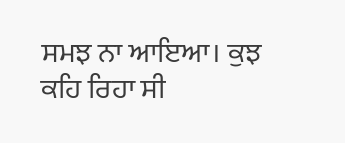ਸਮਝ ਨਾ ਆਇਆ। ਕੁਝ ਕਹਿ ਰਿਹਾ ਸੀ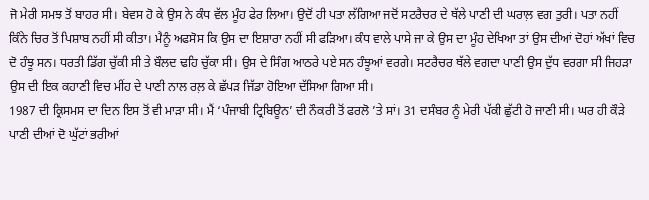ਜੋ ਮੇਰੀ ਸਮਝ ਤੋਂ ਬਾਹਰ ਸੀ। ਬੇਵਸ ਹੋ ਕੇ ਉਸ ਨੇ ਕੰਧ ਵੱਲ ਮੂੰਹ ਫੇਰ ਲਿਆ। ਉਦੋਂ ਹੀ ਪਤਾ ਲੱਗਿਆ ਜਦੋਂ ਸਟਰੈਚਰ ਦੇ ਥੱਲੇ ਪਾਣੀ ਦੀ ਘਰਾਲ਼ ਵਗ ਤੁਰੀ। ਪਤਾ ਨਹੀਂ ਕਿੰਨੇ ਚਿਰ ਤੋਂ ਪਿਸ਼ਾਬ ਨਹੀਂ ਸੀ ਕੀਤਾ। ਮੈਨੂੰ ਅਫਸੋਸ ਕਿ ਉਸ ਦਾ ਇਸ਼ਾਰਾ ਨਹੀਂ ਸੀ ਫੜਿਆ। ਕੰਧ ਵਾਲੇ ਪਾਸੇ ਜਾ ਕੇ ਉਸ ਦਾ ਮੂੰਹ ਦੇਖਿਆ ਤਾਂ ਉਸ ਦੀਆਂ ਦੋਹਾਂ ਅੱਖਾਂ ਵਿਚ ਦੋ ਹੰਝੂ ਸਨ। ਧਰਤੀ ਡਿੱਗ ਚੁੱਕੀ ਸੀ ਤੇ ਬੌਲਦ ਢਹਿ ਚੁੱਕਾ ਸੀ। ਉਸ ਦੇ ਸਿੰਗ ਆਠਰੇ ਪਏ ਸਨ ਹੰਝੂਆਂ ਵਰਗੇ। ਸਟਰੈਚਰ ਥੱਲੇ ਵਗਦਾ ਪਾਣੀ ਉਸ ਦੁੱਧ ਵਰਗਾ ਸੀ ਜਿਹੜਾ ਉਸ ਦੀ ਇਕ ਕਹਾਣੀ ਵਿਚ ਮੀਂਹ ਦੇ ਪਾਣੀ ਨਾਲ ਰਲ਼ ਕੇ ਛੱਪੜ ਜਿੱਡਾ ਹੋਇਆ ਦੱਸਿਆ ਗਿਆ ਸੀ।
1987 ਦੀ ਕ੍ਰਿਸਮਸ ਦਾ ਦਿਨ ਇਸ ਤੋਂ ਵੀ ਮਾੜਾ ਸੀ। ਮੈਂ ‘ਪੰਜਾਬੀ ਟ੍ਰਿਬਿਊਨ’ ਦੀ ਨੌਕਰੀ ਤੋਂ ਫਰਲੋ ’ਤੇ ਸਾਂ। 31 ਦਸੰਬਰ ਨੂੰ ਮੇਰੀ ਪੱਕੀ ਛੁੱਟੀ ਹੋ ਜਾਣੀ ਸੀ। ਘਰ ਹੀ ਕੌੜੇ ਪਾਣੀ ਦੀਆਂ ਦੋ ਘੁੱਟਾਂ ਭਰੀਆਂ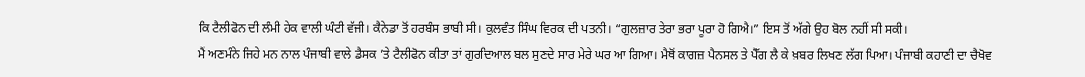ਕਿ ਟੈਲੀਫੋਨ ਦੀ ਲੰਮੀ ਹੇਕ ਵਾਲੀ ਘੰਟੀ ਵੱਜੀ। ਕੈਨੇਡਾ ਤੋਂ ਹਰਬੰਸ ਭਾਬੀ ਸੀ। ਕੁਲਵੰਤ ਸਿੰਘ ਵਿਰਕ ਦੀ ਪਤਨੀ। “ਗੁਲਜ਼ਾਰ ਤੇਰਾ ਭਰਾ ਪੂਰਾ ਹੋ ਗਿਐ।” ਇਸ ਤੋਂ ਅੱਗੇ ਉਹ ਬੋਲ ਨਹੀਂ ਸੀ ਸਕੀ।
ਮੈਂ ਅਣਮੰਨੇ ਜਿਹੇ ਮਨ ਨਾਲ ਪੰਜਾਬੀ ਵਾਲੇ ਡੈਸਕ ’ਤੇ ਟੈਲੀਫੋਨ ਕੀਤਾ ਤਾਂ ਗੁਰਦਿਆਲ ਬਲ ਸੁਣਦੇ ਸਾਰ ਮੇਰੇ ਘਰ ਆ ਗਿਆ। ਮੈਥੋਂ ਕਾਗਜ਼ ਪੈਨਸਲ ਤੇ ਪੈੱਗ ਲੈ ਕੇ ਖ਼ਬਰ ਲਿਖਣ ਲੱਗ ਪਿਆ। ਪੰਜਾਬੀ ਕਹਾਣੀ ਦਾ ਚੈਖੋਵ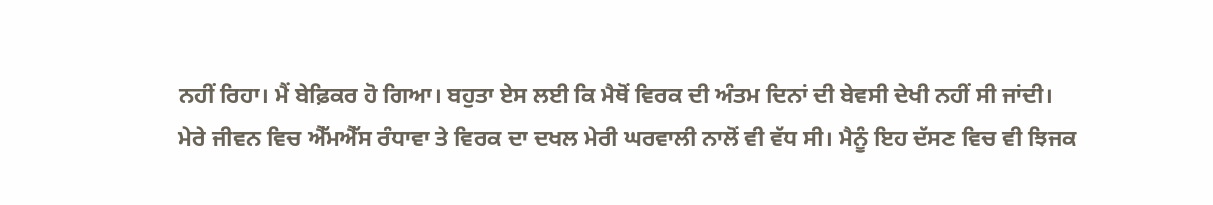ਨਹੀਂ ਰਿਹਾ। ਮੈਂ ਬੇਫ਼ਿਕਰ ਹੋ ਗਿਆ। ਬਹੁਤਾ ਏਸ ਲਈ ਕਿ ਮੈਥੋਂ ਵਿਰਕ ਦੀ ਅੰਤਮ ਦਿਨਾਂ ਦੀ ਬੇਵਸੀ ਦੇਖੀ ਨਹੀਂ ਸੀ ਜਾਂਦੀ।
ਮੇਰੇ ਜੀਵਨ ਵਿਚ ਐੱਮਐੱਸ ਰੰਧਾਵਾ ਤੇ ਵਿਰਕ ਦਾ ਦਖਲ ਮੇਰੀ ਘਰਵਾਲੀ ਨਾਲੋਂ ਵੀ ਵੱਧ ਸੀ। ਮੈਨੂੰ ਇਹ ਦੱਸਣ ਵਿਚ ਵੀ ਝਿਜਕ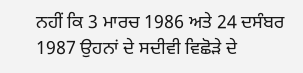ਨਹੀਂ ਕਿ 3 ਮਾਰਚ 1986 ਅਤੇ 24 ਦਸੰਬਰ 1987 ਉਹਨਾਂ ਦੇ ਸਦੀਵੀ ਵਿਛੋੜੇ ਦੇ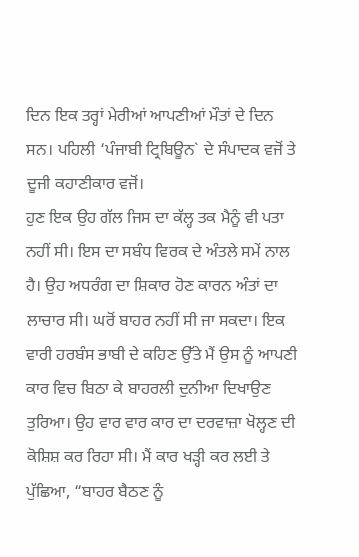ਦਿਨ ਇਕ ਤਰ੍ਹਾਂ ਮੇਰੀਆਂ ਆਪਣੀਆਂ ਮੌਤਾਂ ਦੇ ਦਿਨ ਸਨ। ਪਹਿਲੀ ‘ਪੰਜਾਬੀ ਟ੍ਰਿਬਿਊਨ` ਦੇ ਸੰਪਾਦਕ ਵਜੋਂ ਤੇ ਦੂਜੀ ਕਹਾਣੀਕਾਰ ਵਜੋਂ।
ਹੁਣ ਇਕ ਉਹ ਗੱਲ ਜਿਸ ਦਾ ਕੱਲ੍ਹ ਤਕ ਮੈਨੂੰ ਵੀ ਪਤਾ ਨਹੀਂ ਸੀ। ਇਸ ਦਾ ਸਬੰਧ ਵਿਰਕ ਦੇ ਅੰਤਲੇ ਸਮੇਂ ਨਾਲ ਹੈ। ਉਹ ਅਧਰੰਗ ਦਾ ਸ਼ਿਕਾਰ ਹੋਣ ਕਾਰਨ ਅੰਤਾਂ ਦਾ ਲਾਚਾਰ ਸੀ। ਘਰੋਂ ਬਾਹਰ ਨਹੀਂ ਸੀ ਜਾ ਸਕਦਾ। ਇਕ ਵਾਰੀ ਹਰਬੰਸ ਭਾਬੀ ਦੇ ਕਹਿਣ ਉੱਤੇ ਮੈਂ ਉਸ ਨੂੰ ਆਪਣੀ ਕਾਰ ਵਿਚ ਬਿਠਾ ਕੇ ਬਾਹਰਲੀ ਦੁਨੀਆ ਦਿਖਾਉਣ ਤੁਰਿਆ। ਉਹ ਵਾਰ ਵਾਰ ਕਾਰ ਦਾ ਦਰਵਾਜ਼ਾ ਖੋਲ੍ਹਣ ਦੀ ਕੋਸ਼ਿਸ਼ ਕਰ ਰਿਹਾ ਸੀ। ਮੈਂ ਕਾਰ ਖੜ੍ਹੀ ਕਰ ਲਈ ਤੇ ਪੁੱਛਿਆ, “ਬਾਹਰ ਬੈਠਣ ਨੂੰ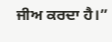ਜੀਅ ਕਰਦਾ ਹੈ।”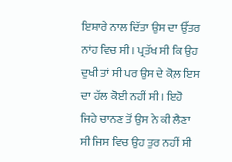ਇਸ਼ਾਰੇ ਨਾਲ ਦਿੱਤਾ ਉਸ ਦਾ ਉੱਤਰ ਨਾਂਹ ਵਿਚ ਸੀ। ਪ੍ਰਤੱਖ ਸੀ ਕਿ ਉਹ ਦੁਖੀ ਤਾਂ ਸੀ ਪਰ ਉਸ ਦੇ ਕੋਲ਼ ਇਸ ਦਾ ਹੱਲ ਕੋਈ ਨਹੀਂ ਸੀ। ਇਹੋ ਜਿਹੇ ਚਾਨਣ ਤੋਂ ਉਸ ਨੇ ਕੀ ਲੈਣਾ ਸੀ ਜਿਸ ਵਿਚ ਉਹ ਤੁਰ ਨਹੀਂ ਸੀ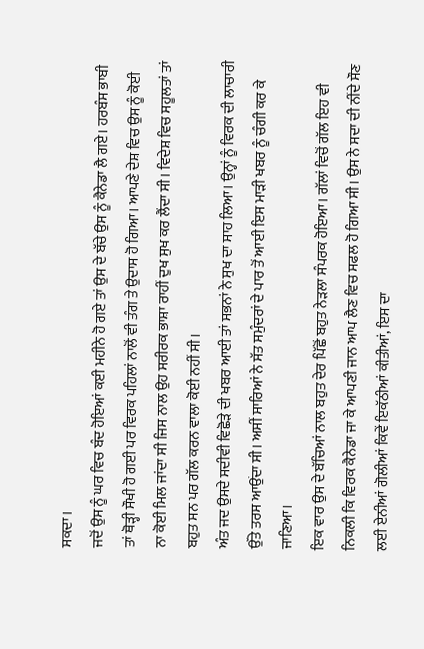ਸਕਦਾ।
ਜਦੋਂ ਉਸ ਨੂੰ ਘਰ ਵਿਚ ਬੰਦ ਹੋਇਆਂ ਕਈ ਮਹੀਨੇ ਹੋ ਗਏ ਤਾਂ ਉਸ ਦੇ ਬੱਚੇ ਉਸ ਨੂੰ ਕੈਨੇਡਾ ਲੈ ਗਏ। ਹਰਬੰਸ ਭਾਬੀ ਤਾਂ ਥੋੜ੍ਹੀ ਸੌਖੀ ਹੋ ਗਈ ਪਰ ਵਿਰਕ ਪਹਿਲਾਂ ਨਾਲੋਂ ਵੀ ਤੰਗ ਤੇ ਉਦਾਸ ਹੋ ਗਿਆ। ਆਪਣੇ ਦੇਸ਼ ਵਿਚ ਉਸ ਨੂੰ ਕੋਈ ਨਾ ਕੋਈ ਮਿਲ ਜਾਂਦਾ ਸੀ ਜਿਸ ਨਾਲ ਉਹ ਸਰੀਰਕ ਭਾਸ਼ਾ ਰਾਹੀਂ ਦੁਖ ਸੁਖ ਕਰ ਲੈਂਦਾ ਸੀ। ਵਿਦੇਸ਼ ਵਿਚ ਸਹੂਲਤਾਂ ਤਾਂ ਬਹੁਤ ਸਨ ਪਰ ਗੱਲ ਕਰਨ ਵਾਲਾ ਕੋਈ ਨਹੀਂ ਸੀ।
ਅੰਤ ਜਦ ਉਸਦੇ ਸਦੀਵੀ ਵਿਛੋੜੇ ਦੀ ਖਬਰ ਆਈ ਤਾਂ ਸਭਨਾਂ ਨੇ ਸੁਖ ਦਾ ਸਾਹ ਲਿਆ। ਉਨ੍ਹਾਂ ਨੂੰ ਵਿਰਕ ਦੀ ਲਾਚਾਰੀ ਉੱਤੇ ਤਰਸ ਆਉਂਦਾ ਸੀ। ਅਸੀਂ ਸਾਰਿਆਂ ਨੇ ਸੱਤ ਸਮੁੰਦਰਾਂ ਦੇ ਪਾਰ ਤੋਂ ਆਈ ਇਸ ਮਾੜੀ ਖਬਰ ਨੂੰ ਚੰਗੀ ਕਰ ਕੇ ਜਾਣਿਆ।
ਇਕ ਵਾਰ ਉਸ ਦੇ ਬੱਚਿਆਂ ਨਾਲ ਬਹੁਤ ਦੇਰ ਪਿੱਛੋਂ ਬਹੁਤ ਨੇੜਲਾ ਸੰਪਰਕ ਹੋਇਆ। ਗੱਲਾਂ ਵਿਚੋਂ ਗੱਲ ਇਹ ਵੀ ਨਿਕਲੀ ਕਿ ਵਿਰਕ ਕੈਨੇਡਾ ਜਾ ਕੇ ਆਪਣੀ ਜਾਨ ਆਪ ਲੈਣ ਵਿਚ ਸਫਲ ਹੋ ਗਿਆ ਸੀ। ਉਸ ਨੇ ਸਦਾ ਦੀ ਨੀਂਦੇ ਸੌਣ ਲਈ ਏਨੀਆਂ ਗੋਲੀਆਂ ਕਿਵੇਂ ਇਕੱਠੀਆਂ ਕੀਤੀਆਂ, ਇਸ ਦਾ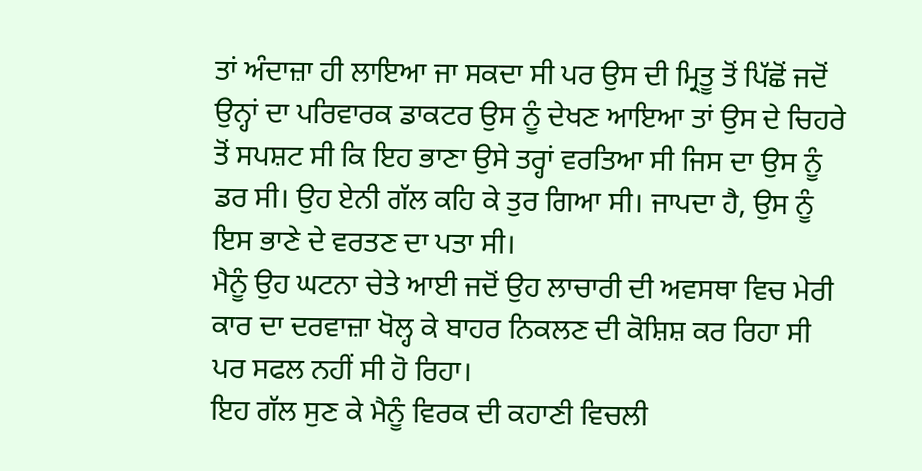ਤਾਂ ਅੰਦਾਜ਼ਾ ਹੀ ਲਾਇਆ ਜਾ ਸਕਦਾ ਸੀ ਪਰ ਉਸ ਦੀ ਮ੍ਰਿਤੂ ਤੋਂ ਪਿੱਛੋਂ ਜਦੋਂ ਉਨ੍ਹਾਂ ਦਾ ਪਰਿਵਾਰਕ ਡਾਕਟਰ ਉਸ ਨੂੰ ਦੇਖਣ ਆਇਆ ਤਾਂ ਉਸ ਦੇ ਚਿਹਰੇ ਤੋਂ ਸਪਸ਼ਟ ਸੀ ਕਿ ਇਹ ਭਾਣਾ ਉਸੇ ਤਰ੍ਹਾਂ ਵਰਤਿਆ ਸੀ ਜਿਸ ਦਾ ਉਸ ਨੂੰ ਡਰ ਸੀ। ਉਹ ਏਨੀ ਗੱਲ ਕਹਿ ਕੇ ਤੁਰ ਗਿਆ ਸੀ। ਜਾਪਦਾ ਹੈ, ਉਸ ਨੂੰ ਇਸ ਭਾਣੇ ਦੇ ਵਰਤਣ ਦਾ ਪਤਾ ਸੀ।
ਮੈਨੂੰ ਉਹ ਘਟਨਾ ਚੇਤੇ ਆਈ ਜਦੋਂ ਉਹ ਲਾਚਾਰੀ ਦੀ ਅਵਸਥਾ ਵਿਚ ਮੇਰੀ ਕਾਰ ਦਾ ਦਰਵਾਜ਼ਾ ਖੋਲ੍ਹ ਕੇ ਬਾਹਰ ਨਿਕਲਣ ਦੀ ਕੋਸ਼ਿਸ਼ ਕਰ ਰਿਹਾ ਸੀ ਪਰ ਸਫਲ ਨਹੀਂ ਸੀ ਹੋ ਰਿਹਾ।
ਇਹ ਗੱਲ ਸੁਣ ਕੇ ਮੈਨੂੰ ਵਿਰਕ ਦੀ ਕਹਾਣੀ ਵਿਚਲੀ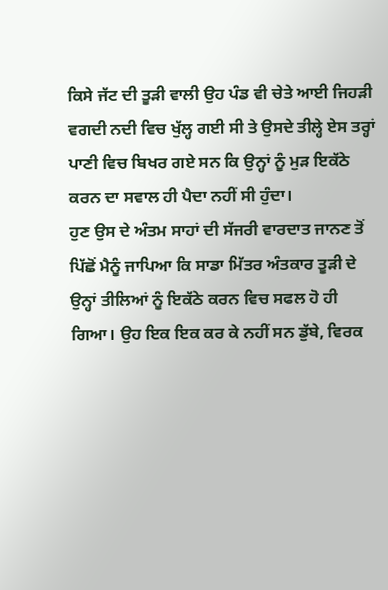ਕਿਸੇ ਜੱਟ ਦੀ ਤੂੜੀ ਵਾਲੀ ਉਹ ਪੰਡ ਵੀ ਚੇਤੇ ਆਈ ਜਿਹੜੀ ਵਗਦੀ ਨਦੀ ਵਿਚ ਖੁੱਲ੍ਹ ਗਈ ਸੀ ਤੇ ਉਸਦੇ ਤੀਲ੍ਹੇ ਏਸ ਤਰ੍ਹਾਂ ਪਾਣੀ ਵਿਚ ਬਿਖਰ ਗਏ ਸਨ ਕਿ ਉਨ੍ਹਾਂ ਨੂੰ ਮੁੜ ਇਕੱਠੇ ਕਰਨ ਦਾ ਸਵਾਲ ਹੀ ਪੈਦਾ ਨਹੀਂ ਸੀ ਹੁੰਦਾ।
ਹੁਣ ਉਸ ਦੇ ਅੰਤਮ ਸਾਹਾਂ ਦੀ ਸੱਜਰੀ ਵਾਰਦਾਤ ਜਾਨਣ ਤੋਂ ਪਿੱਛੋਂ ਮੈਨੂੰ ਜਾਪਿਆ ਕਿ ਸਾਡਾ ਮਿੱਤਰ ਅੰਤਕਾਰ ਤੂੜੀ ਦੇ ਉਨ੍ਹਾਂ ਤੀਲਿਆਂ ਨੂੰ ਇਕੱਠੇ ਕਰਨ ਵਿਚ ਸਫਲ ਹੋ ਹੀ ਗਿਆ। ਉਹ ਇਕ ਇਕ ਕਰ ਕੇ ਨਹੀਂ ਸਨ ਡੁੱਬੇ, ਵਿਰਕ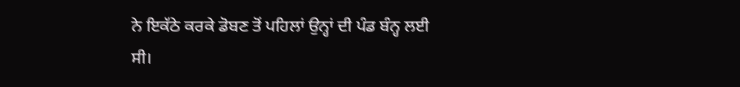ਨੇ ਇਕੱਠੇ ਕਰਕੇ ਡੋਬਣ ਤੋਂ ਪਹਿਲਾਂ ਉਨ੍ਹਾਂ ਦੀ ਪੰਡ ਬੰਨ੍ਹ ਲਈ ਸੀ।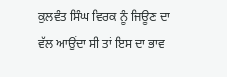ਕੁਲਵੰਤ ਸਿੰਘ ਵਿਰਕ ਨੂੰ ਜਿਊਣ ਦਾ ਵੱਲ ਆਉਂਦਾ ਸੀ ਤਾਂ ਇਸ ਦਾ ਭਾਵ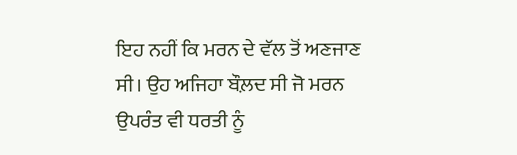ਇਹ ਨਹੀਂ ਕਿ ਮਰਨ ਦੇ ਵੱਲ ਤੋਂ ਅਣਜਾਣ ਸੀ। ਉਹ ਅਜਿਹਾ ਬੌਲ਼ਦ ਸੀ ਜੋ ਮਰਨ ਉਪਰੰਤ ਵੀ ਧਰਤੀ ਨੂੰ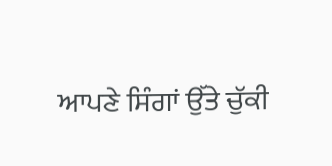ਆਪਣੇ ਸਿੰਗਾਂ ਉੱਤੇ ਚੁੱਕੀ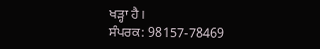ਖੜ੍ਹਾ ਹੈ।
ਸੰਪਰਕ: 98157-78469